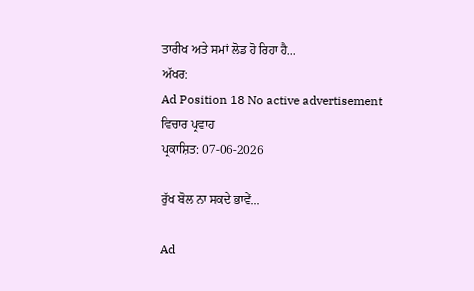ਤਾਰੀਖ ਅਤੇ ਸਮਾਂ ਲੋਡ ਹੋ ਰਿਹਾ ਹੈ...
ਅੱਖਰ:
Ad Position 18 No active advertisement
ਵਿਚਾਰ ਪ੍ਰਵਾਹ
ਪ੍ਰਕਾਸ਼ਿਤ: 07-06-2026

ਰੁੱਖ ਬੋਲ ਨਾ ਸਕਦੇ ਭਾਵੇਂ...

Ad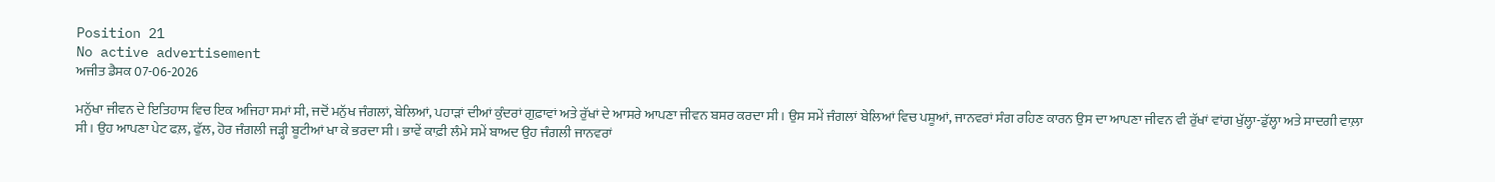Position 21
No active advertisement
ਅਜੀਤ ਡੈਸਕ 07-06-2026

ਮਨੁੱਖਾ ਜੀਵਨ ਦੇ ਇਤਿਹਾਸ ਵਿਚ ਇਕ ਅਜਿਹਾ ਸਮਾਂ ਸੀ, ਜਦੋਂ ਮਨੁੱਖ ਜੰਗਲਾਂ, ਬੇਲਿਆਂ, ਪਹਾੜਾਂ ਦੀਆਂ ਕੁੰਦਰਾਂ ਗੁਫ਼ਾਵਾਂ ਅਤੇ ਰੁੱਖਾਂ ਦੇ ਆਸਰੇ ਆਪਣਾ ਜੀਵਨ ਬਸਰ ਕਰਦਾ ਸੀ। ਉਸ ਸਮੇਂ ਜੰਗਲਾਂ ਬੇਲਿਆਂ ਵਿਚ ਪਸ਼ੂਆਂ, ਜਾਨਵਰਾਂ ਸੰਗ ਰਹਿਣ ਕਾਰਨ ਉਸ ਦਾ ਆਪਣਾ ਜੀਵਨ ਵੀ ਰੁੱਖਾਂ ਵਾਂਗ ਖੁੱਲ੍ਹਾ-ਡੁੱਲ੍ਹਾ ਅਤੇ ਸਾਦਗੀ ਵਾਲ਼ਾ ਸੀ। ਉਹ ਆਪਣਾ ਪੇਟ ਫਲ਼, ਫੁੱਲ, ਹੋਰ ਜੰਗਲੀ ਜੜ੍ਹੀ ਬੂਟੀਆਂ ਖਾ ਕੇ ਭਰਦਾ ਸੀ। ਭਾਵੇਂ ਕਾਫ਼ੀ ਲੰਮੇ ਸਮੇਂ ਬਾਅਦ ਉਹ ਜੰਗਲੀ ਜਾਨਵਰਾਂ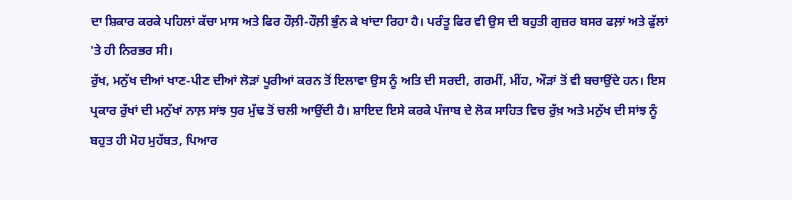ਦਾ ਸ਼ਿਕਾਰ ਕਰਕੇ ਪਹਿਲਾਂ ਕੱਚਾ ਮਾਸ ਅਤੇ ਫਿਰ ਹੌਲ਼ੀ-ਹੌਲ਼ੀ ਭੁੰਨ ਕੇ ਖਾਂਦਾ ਰਿਹਾ ਹੈ। ਪਰੰਤੂ ਫਿਰ ਵੀ ਉਸ ਦੀ ਬਹੁਤੀ ਗੁਜ਼ਰ ਬਸਰ ਫਲ਼ਾਂ ਅਤੇ ਫੁੱਲਾਂ 'ਤੇ ਹੀ ਨਿਰਭਰ ਸੀ।
ਰੁੱਖ, ਮਨੁੱਖ ਦੀਆਂ ਖਾਣ-ਪੀਣ ਦੀਆਂ ਲੋੜਾਂ ਪੂਰੀਆਂ ਕਰਨ ਤੋਂ ਇਲਾਵਾ ਉਸ ਨੂੰ ਅਤਿ ਦੀ ਸਰਦੀ, ਗਰਮੀਂ, ਮੀਂਹ, ਔੜਾਂ ਤੋਂ ਵੀ ਬਚਾਉਂਦੇ ਹਨ। ਇਸ ਪ੍ਰਕਾਰ ਰੁੱਖਾਂ ਦੀ ਮਨੁੱਖਾਂ ਨਾਲ਼ ਸਾਂਝ ਧੁਰ ਮੁੱਢ ਤੋਂ ਚਲੀ ਆਉਂਦੀ ਹੈ। ਸ਼ਾਇਦ ਇਸੇ ਕਰਕੇ ਪੰਜਾਬ ਦੇ ਲੋਕ ਸਾਹਿਤ ਵਿਚ ਰੁੱਖ਼ ਅਤੇ ਮਨੁੱਖ ਦੀ ਸਾਂਝ ਨੂੰ ਬਹੁਤ ਹੀ ਮੋਹ ਮੁਹੱਬਤ, ਪਿਆਰ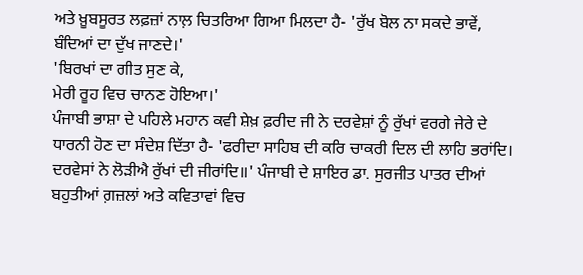ਅਤੇ ਖ਼ੂਬਸੂਰਤ ਲਫ਼ਜ਼ਾਂ ਨਾਲ਼ ਚਿਤਰਿਆ ਗਿਆ ਮਿਲਦਾ ਹੈ- 'ਰੁੱਖ ਬੋਲ ਨਾ ਸਕਦੇ ਭਾਵੇਂ, ਬੰਦਿਆਂ ਦਾ ਦੁੱਖ ਜਾਣਦੇ।'
'ਬਿਰਖਾਂ ਦਾ ਗੀਤ ਸੁਣ ਕੇ,
ਮੇਰੀ ਰੂਹ ਵਿਚ ਚਾਨਣ ਹੋਇਆ।'
ਪੰਜਾਬੀ ਭਾਸ਼ਾ ਦੇ ਪਹਿਲੇ ਮਹਾਨ ਕਵੀ ਸ਼ੇਖ਼ ਫ਼ਰੀਦ ਜੀ ਨੇ ਦਰਵੇਸ਼ਾਂ ਨੂੰ ਰੁੱਖਾਂ ਵਰਗੇ ਜੇਰੇ ਦੇ ਧਾਰਨੀ ਹੋਣ ਦਾ ਸੰਦੇਸ਼ ਦਿੱਤਾ ਹੈ- 'ਫਰੀਦਾ ਸਾਹਿਬ ਦੀ ਕਰਿ ਚਾਕਰੀ ਦਿਲ ਦੀ ਲਾਹਿ ਭਰਾਂਦਿ। ਦਰਵੇਸਾਂ ਨੇ ਲੋੜੀਐ ਰੁੱਖਾਂ ਦੀ ਜੀਰਾਂਦਿ॥' ਪੰਜਾਬੀ ਦੇ ਸ਼ਾਇਰ ਡਾ. ਸੁਰਜੀਤ ਪਾਤਰ ਦੀਆਂ ਬਹੁਤੀਆਂ ਗ਼ਜ਼ਲਾਂ ਅਤੇ ਕਵਿਤਾਵਾਂ ਵਿਚ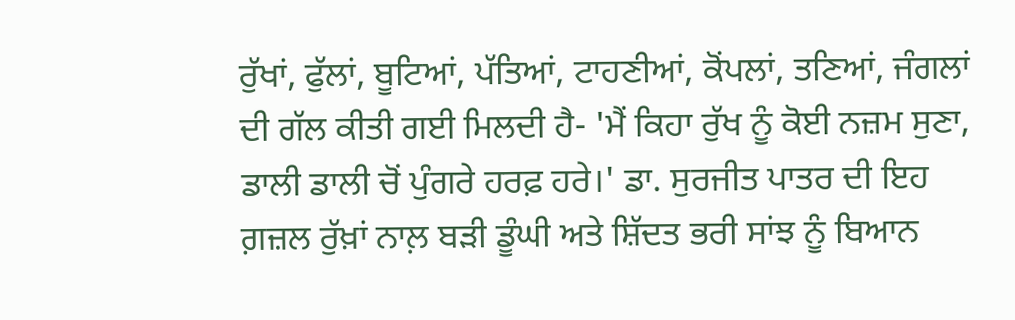ਰੁੱਖਾਂ, ਫੁੱਲਾਂ, ਬੂਟਿਆਂ, ਪੱਤਿਆਂ, ਟਾਹਣੀਆਂ, ਕੋਂਪਲਾਂ, ਤਣਿਆਂ, ਜੰਗਲਾਂ ਦੀ ਗੱਲ ਕੀਤੀ ਗਈ ਮਿਲਦੀ ਹੈ- 'ਮੈਂ ਕਿਹਾ ਰੁੱਖ ਨੂੰ ਕੋਈ ਨਜ਼ਮ ਸੁਣਾ, ਡਾਲੀ ਡਾਲੀ ਚੋਂ ਪੁੰਗਰੇ ਹਰਫ਼ ਹਰੇ।' ਡਾ. ਸੁਰਜੀਤ ਪਾਤਰ ਦੀ ਇਹ ਗ਼ਜ਼ਲ ਰੁੱਖ਼ਾਂ ਨਾਲ਼ ਬੜੀ ਡੂੰਘੀ ਅਤੇ ਸ਼ਿੱਦਤ ਭਰੀ ਸਾਂਝ ਨੂੰ ਬਿਆਨ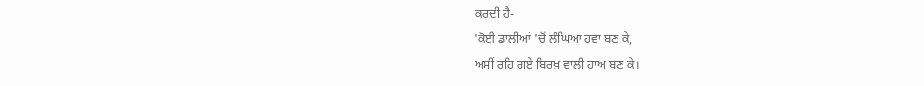ਕਰਦੀ ਹੈ-
'ਕੋਈ ਡਾਲੀਆਂ 'ਚੋਂ ਲੰਘਿਆ ਹਵਾ ਬਣ ਕੇ,
ਅਸੀਂ ਰਹਿ ਗਏ ਬਿਰਖ਼ ਵਾਲੀ ਹਾਅ ਬਣ ਕੇ।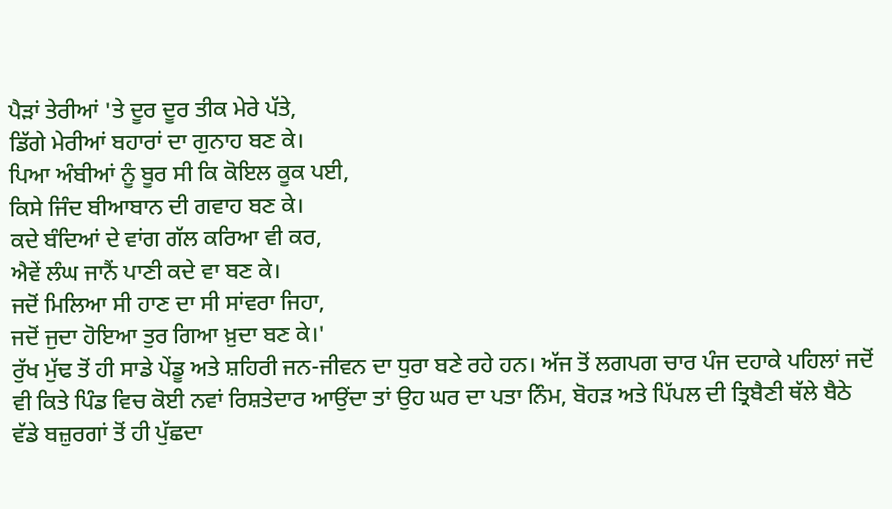ਪੈੜਾਂ ਤੇਰੀਆਂ 'ਤੇ ਦੂਰ ਦੂਰ ਤੀਕ ਮੇਰੇ ਪੱਤੇ,
ਡਿੱਗੇ ਮੇਰੀਆਂ ਬਹਾਰਾਂ ਦਾ ਗੁਨਾਹ ਬਣ ਕੇ।
ਪਿਆ ਅੰਬੀਆਂ ਨੂੰ ਬੂਰ ਸੀ ਕਿ ਕੋਇਲ ਕੂਕ ਪਈ,
ਕਿਸੇ ਜਿੰਦ ਬੀਆਬਾਨ ਦੀ ਗਵਾਹ ਬਣ ਕੇ।
ਕਦੇ ਬੰਦਿਆਂ ਦੇ ਵਾਂਗ ਗੱਲ ਕਰਿਆ ਵੀ ਕਰ,
ਐਵੇਂ ਲੰਘ ਜਾਨੈਂ ਪਾਣੀ ਕਦੇ ਵਾ ਬਣ ਕੇ।
ਜਦੋਂ ਮਿਲਿਆ ਸੀ ਹਾਣ ਦਾ ਸੀ ਸਾਂਵਰਾ ਜਿਹਾ,
ਜਦੋਂ ਜੁਦਾ ਹੋਇਆ ਤੁਰ ਗਿਆ ਖ਼ੁਦਾ ਬਣ ਕੇ।'
ਰੁੱਖ ਮੁੱਢ ਤੋਂ ਹੀ ਸਾਡੇ ਪੇਂਡੂ ਅਤੇ ਸ਼ਹਿਰੀ ਜਨ-ਜੀਵਨ ਦਾ ਧੁਰਾ ਬਣੇ ਰਹੇ ਹਨ। ਅੱਜ ਤੋਂ ਲਗਪਗ ਚਾਰ ਪੰਜ ਦਹਾਕੇ ਪਹਿਲਾਂ ਜਦੋਂ ਵੀ ਕਿਤੇ ਪਿੰਡ ਵਿਚ ਕੋਈ ਨਵਾਂ ਰਿਸ਼ਤੇਦਾਰ ਆਉਂਦਾ ਤਾਂ ਉਹ ਘਰ ਦਾ ਪਤਾ ਨਿੰਮ, ਬੋਹੜ ਅਤੇ ਪਿੱਪਲ ਦੀ ਤ੍ਰਿਬੈਣੀ ਥੱਲੇ ਬੈਠੇ ਵੱਡੇ ਬਜ਼ੁਰਗਾਂ ਤੋਂ ਹੀ ਪੁੱਛਦਾ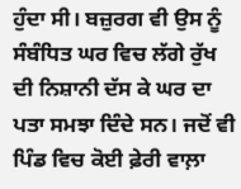ਹੁੰਦਾ ਸੀ। ਬਜ਼ੁਰਗ ਵੀ ਉਸ ਨੂੰ ਸੰਬੰਧਿਤ ਘਰ ਵਿਚ ਲੱਗੇ ਰੁੱਖ ਦੀ ਨਿਸ਼ਾਨੀ ਦੱਸ ਕੇ ਘਰ ਦਾ ਪਤਾ ਸਮਝਾ ਦਿੰਦੇ ਸਨ। ਜਦੋਂ ਵੀ ਪਿੰਡ ਵਿਚ ਕੋਈ ਫ਼ੇਰੀ ਵਾਲ਼ਾ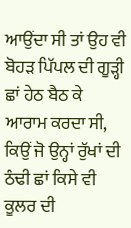ਆਉਂਦਾ ਸੀ ਤਾਂ ਉਹ ਵੀ ਬੋਹੜ ਪਿੱਪਲ ਦੀ ਗੂੜ੍ਹੀ ਛਾਂ ਹੇਠ ਬੈਠ ਕੇ ਆਰਾਮ ਕਰਦਾ ਸੀ, ਕਿਉਂ ਜੋ ਉਨ੍ਹਾਂ ਰੁੱਖਾਂ ਦੀ ਠੰਢੀ ਛਾਂ ਕਿਸੇ ਵੀ ਕੂਲਰ ਦੀ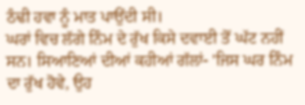ਠੰਢੀ ਹਵਾ ਨੂੰ ਮਾਤ ਪਾਉਂਦੀ ਸੀ।
ਘਰਾਂ ਵਿਚ ਲੱਗੇ ਨਿੰਮ ਦੇ ਰੁੱਖ ਕਿਸੇ ਦਵਾਈ ਤੋਂ ਘੱਟ ਨਹੀਂ ਸਨ। ਸਿਆਣਿਆਂ ਦੀਆਂ ਕਹੀਆਂ ਗੱਲਾਂ- 'ਜਿਸ ਘਰ ਨਿੰਮ ਦਾ ਰੁੱਖ ਹੋਵੇ, ਉਹ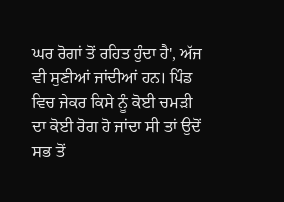ਘਰ ਰੋਗਾਂ ਤੋਂ ਰਹਿਤ ਹੁੰਦਾ ਹੈ', ਅੱਜ ਵੀ ਸੁਣੀਆਂ ਜਾਂਦੀਆਂ ਹਨ। ਪਿੰਡ ਵਿਚ ਜੇਕਰ ਕਿਸੇ ਨੂੰ ਕੋਈ ਚਮੜੀ ਦਾ ਕੋਈ ਰੋਗ ਹੋ ਜਾਂਦਾ ਸੀ ਤਾਂ ਉਦੋਂ ਸਭ ਤੋਂ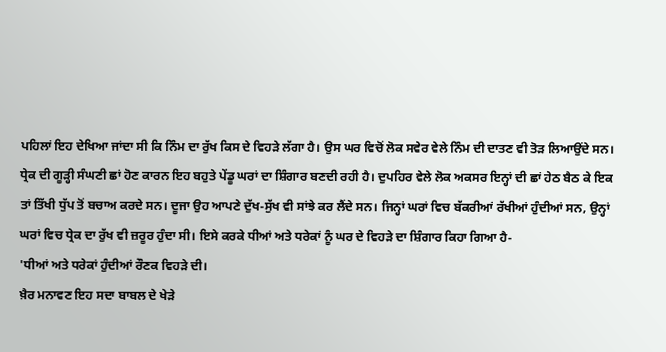ਪਹਿਲਾਂ ਇਹ ਦੇਖਿਆ ਜਾਂਦਾ ਸੀ ਕਿ ਨਿੰਮ ਦਾ ਰੁੱਖ ਕਿਸ ਦੇ ਵਿਹੜੇ ਲੱਗਾ ਹੈ। ਉਸ ਘਰ ਵਿਚੋਂ ਲੋਕ ਸਵੇਰ ਵੇਲੇ ਨਿੰਮ ਦੀ ਦਾਤਣ ਵੀ ਤੋੜ ਲਿਆਉਂਦੇ ਸਨ।
ਧ੍ਰੇਕ ਦੀ ਗੂੜ੍ਹੀ ਸੰਘਣੀ ਛਾਂ ਹੋਣ ਕਾਰਨ ਇਹ ਬਹੁਤੇ ਪੇਂਡੂ ਘਰਾਂ ਦਾ ਸ਼ਿੰਗਾਰ ਬਣਦੀ ਰਹੀ ਹੈ। ਦੁਪਹਿਰ ਵੇਲੇ ਲੋਕ ਅਕਸਰ ਇਨ੍ਹਾਂ ਦੀ ਛਾਂ ਹੇਠ ਬੈਠ ਕੇ ਇਕ ਤਾਂ ਤਿੱਖੀ ਧੁੱਪ ਤੋਂ ਬਚਾਅ ਕਰਦੇ ਸਨ। ਦੂਜਾ ਉਹ ਆਪਣੇ ਦੁੱਖ-ਸੁੱਖ ਵੀ ਸਾਂਝੇ ਕਰ ਲੈਂਦੇ ਸਨ। ਜਿਨ੍ਹਾਂ ਘਰਾਂ ਵਿਚ ਬੱਕਰੀਆਂ ਰੱਖੀਆਂ ਹੁੰਦੀਆਂ ਸਨ, ਉਨ੍ਹਾਂ ਘਰਾਂ ਵਿਚ ਧ੍ਰੇਕ ਦਾ ਰੁੱਖ ਵੀ ਜ਼ਰੂਰ ਹੁੰਦਾ ਸੀ। ਇਸੇ ਕਰਕੇ ਧੀਆਂ ਅਤੇ ਧਰੇਕਾਂ ਨੂੰ ਘਰ ਦੇ ਵਿਹੜੇ ਦਾ ਸ਼ਿੰਗਾਰ ਕਿਹਾ ਗਿਆ ਹੈ-
'ਧੀਆਂ ਅਤੇ ਧਰੇਕਾਂ ਹੁੰਦੀਆਂ ਰੌਣਕ ਵਿਹੜੇ ਦੀ।
ਖ਼ੈਰ ਮਨਾਵਣ ਇਹ ਸਦਾ ਬਾਬਲ ਦੇ ਖੇੜੇ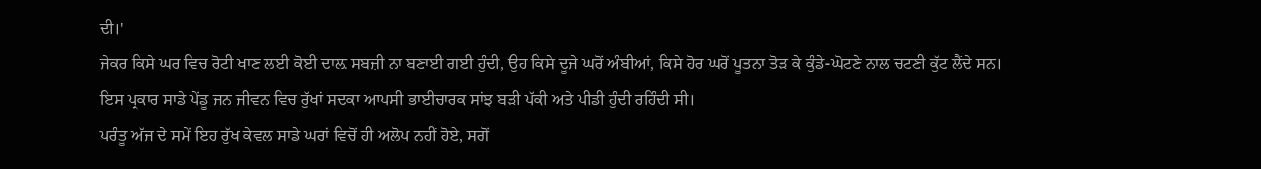ਦੀ।'
ਜੇਕਰ ਕਿਸੇ ਘਰ ਵਿਚ ਰੋਟੀ ਖਾਣ ਲਈ ਕੋਈ ਦਾਲ਼ ਸਬਜ਼ੀ ਨਾ ਬਣਾਈ ਗਈ ਹੁੰਦੀ, ਉਹ ਕਿਸੇ ਦੂਜੇ ਘਰੋਂ ਅੰਬੀਆਂ, ਕਿਸੇ ਹੋਰ ਘਰੋਂ ਪੂਤਨਾ ਤੋੜ ਕੇ ਕੁੰਡੇ-ਘੋਟਣੇ ਨਾਲ ਚਟਣੀ ਕੁੱਟ ਲੈਂਦੇ ਸਨ। ਇਸ ਪ੍ਰਕਾਰ ਸਾਡੇ ਪੇਂਡੂ ਜਨ ਜੀਵਨ ਵਿਚ ਰੁੱਖਾਂ ਸਦਕਾ ਆਪਸੀ ਭਾਈਚਾਰਕ ਸਾਂਝ ਬੜੀ ਪੱਕੀ ਅਤੇ ਪੀਡੀ ਹੁੰਦੀ ਰਹਿੰਦੀ ਸੀ।
ਪਰੰਤੂ ਅੱਜ ਦੇ ਸਮੇਂ ਇਹ ਰੁੱਖ ਕੇਵਲ ਸਾਡੇ ਘਰਾਂ ਵਿਚੋਂ ਹੀ ਅਲੋਪ ਨਹੀਂ ਹੋਏ, ਸਗੋਂ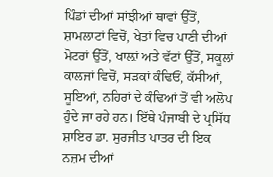ਪਿੰਡਾਂ ਦੀਆਂ ਸਾਂਝੀਆਂ ਥਾਵਾਂ ਉੱਤੋਂ, ਸ਼ਾਮਲਾਟਾਂ ਵਿਚੋਂ, ਖੇਤਾਂ ਵਿਚ ਪਾਣੀ ਦੀਆਂ ਮੋਟਰਾਂ ਉੱਤੋਂ, ਖਾਲ਼ਾਂ ਅਤੇ ਵੱਟਾਂ ਉੱਤੋਂ, ਸਕੂਲਾਂ ਕਾਲਜਾਂ ਵਿਚੋਂ, ਸੜਕਾਂ ਕੰਢਿਓਂ, ਕੱਸੀਆਂ, ਸੂਇਆਂ, ਨਹਿਰਾਂ ਦੇ ਕੰਢਿਆਂ ਤੋਂ ਵੀ ਅਲੋਪ ਹੁੰਦੇ ਜਾ ਰਹੇ ਹਨ। ਇੱਥੇ ਪੰਜਾਬੀ ਦੇ ਪ੍ਰਸਿੱਧ ਸ਼ਾਇਰ ਡਾ. ਸੁਰਜੀਤ ਪਾਤਰ ਦੀ ਇਕ ਨਜ਼ਮ ਦੀਆਂ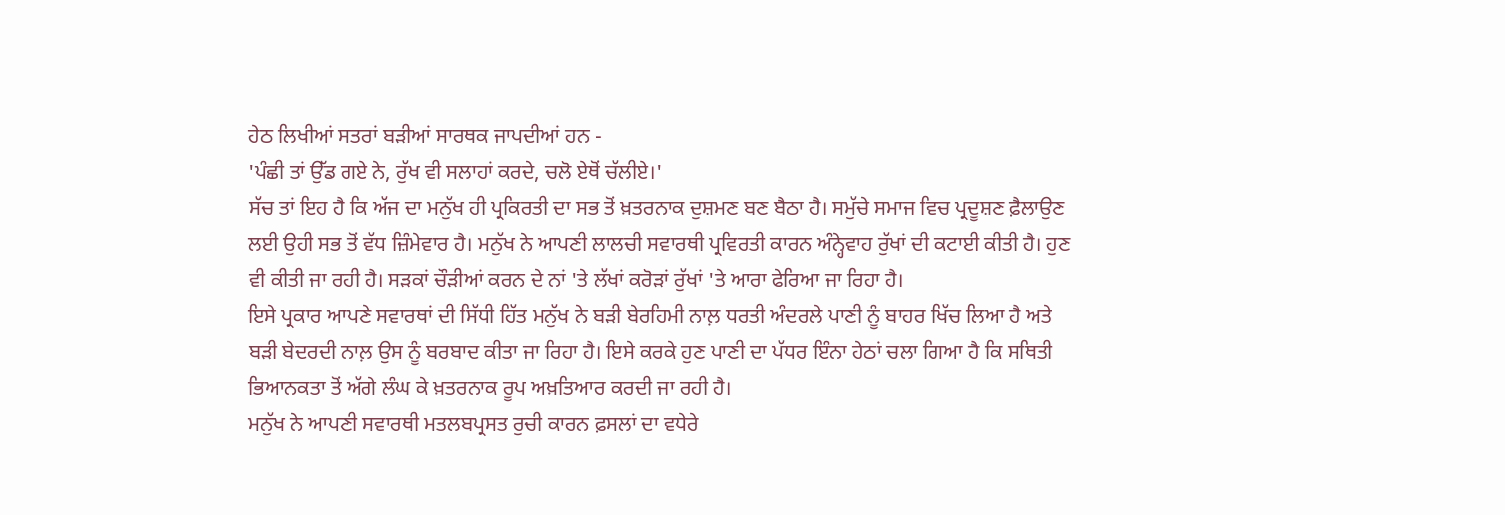ਹੇਠ ਲਿਖੀਆਂ ਸਤਰਾਂ ਬੜੀਆਂ ਸਾਰਥਕ ਜਾਪਦੀਆਂ ਹਨ -
'ਪੰਛੀ ਤਾਂ ਉੱਡ ਗਏ ਨੇ, ਰੁੱਖ ਵੀ ਸਲਾਹਾਂ ਕਰਦੇ, ਚਲੋ ਏਥੋਂ ਚੱਲੀਏ।'
ਸੱਚ ਤਾਂ ਇਹ ਹੈ ਕਿ ਅੱਜ ਦਾ ਮਨੁੱਖ ਹੀ ਪ੍ਰਕਿਰਤੀ ਦਾ ਸਭ ਤੋਂ ਖ਼ਤਰਨਾਕ ਦੁਸ਼ਮਣ ਬਣ ਬੈਠਾ ਹੈ। ਸਮੁੱਚੇ ਸਮਾਜ ਵਿਚ ਪ੍ਰਦੂਸ਼ਣ ਫ਼ੈਲਾਉਣ ਲਈ ਉਹੀ ਸਭ ਤੋਂ ਵੱਧ ਜ਼ਿੰਮੇਵਾਰ ਹੈ। ਮਨੁੱਖ ਨੇ ਆਪਣੀ ਲਾਲਚੀ ਸਵਾਰਥੀ ਪ੍ਰਵਿਰਤੀ ਕਾਰਨ ਅੰਨ੍ਹੇਵਾਹ ਰੁੱਖਾਂ ਦੀ ਕਟਾਈ ਕੀਤੀ ਹੈ। ਹੁਣ ਵੀ ਕੀਤੀ ਜਾ ਰਹੀ ਹੈ। ਸੜਕਾਂ ਚੌੜੀਆਂ ਕਰਨ ਦੇ ਨਾਂ 'ਤੇ ਲੱਖਾਂ ਕਰੋੜਾਂ ਰੁੱਖਾਂ 'ਤੇ ਆਰਾ ਫੇਰਿਆ ਜਾ ਰਿਹਾ ਹੈ।
ਇਸੇ ਪ੍ਰਕਾਰ ਆਪਣੇ ਸਵਾਰਥਾਂ ਦੀ ਸਿੱਧੀ ਹਿੱਤ ਮਨੁੱਖ ਨੇ ਬੜੀ ਬੇਰਹਿਮੀ ਨਾਲ਼ ਧਰਤੀ ਅੰਦਰਲੇ ਪਾਣੀ ਨੂੰ ਬਾਹਰ ਖਿੱਚ ਲਿਆ ਹੈ ਅਤੇ ਬੜੀ ਬੇਦਰਦੀ ਨਾਲ਼ ਉਸ ਨੂੰ ਬਰਬਾਦ ਕੀਤਾ ਜਾ ਰਿਹਾ ਹੈ। ਇਸੇ ਕਰਕੇ ਹੁਣ ਪਾਣੀ ਦਾ ਪੱਧਰ ਇੰਨਾ ਹੇਠਾਂ ਚਲਾ ਗਿਆ ਹੈ ਕਿ ਸਥਿਤੀ ਭਿਆਨਕਤਾ ਤੋਂ ਅੱਗੇ ਲੰਘ ਕੇ ਖ਼ਤਰਨਾਕ ਰੂਪ ਅਖ਼ਤਿਆਰ ਕਰਦੀ ਜਾ ਰਹੀ ਹੈ।
ਮਨੁੱਖ ਨੇ ਆਪਣੀ ਸਵਾਰਥੀ ਮਤਲਬਪ੍ਰਸਤ ਰੁਚੀ ਕਾਰਨ ਫ਼ਸਲਾਂ ਦਾ ਵਧੇਰੇ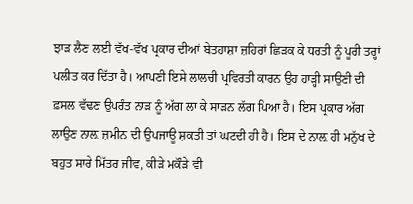ਝਾੜ ਲੈਣ ਲਈ ਵੱਖ-ਵੱਖ ਪ੍ਰਕਾਰ ਦੀਆਂ ਬੇਤਹਾਸ਼ਾ ਜ਼ਹਿਰਾਂ ਛਿੜਕ ਕੇ ਧਰਤੀ ਨੂੰ ਪੂਰੀ ਤਰ੍ਹਾਂ ਪਲੀਤ ਕਰ ਦਿੱਤਾ ਹੈ। ਆਪਣੀ ਇਸੇ ਲਾਲਚੀ ਪ੍ਰਵਿਰਤੀ ਕਾਰਨ ਉਹ ਹਾੜ੍ਹੀ ਸਾਉਣੀ ਦੀ ਫ਼ਸਲ ਵੱਢਣ ਉਪਰੰਤ ਨਾੜ ਨੂੰ ਅੱਗ ਲਾ ਕੇ ਸਾੜਨ ਲੱਗ ਪਿਆ ਹੈ। ਇਸ ਪ੍ਰਕਾਰ ਅੱਗ ਲਾਉਣ ਨਾਲ਼ ਜ਼ਮੀਨ ਦੀ ਉਪਜਾਊ ਸ਼ਕਤੀ ਤਾਂ ਘਟਦੀ ਹੀ ਹੈ। ਇਸ ਦੇ ਨਾਲ਼ ਹੀ ਮਨੁੱਖ ਦੇ ਬਹੁਤ ਸਾਰੇ ਮਿੱਤਰ ਜੀਵ, ਕੀੜੇ ਮਕੌੜੇ ਵੀ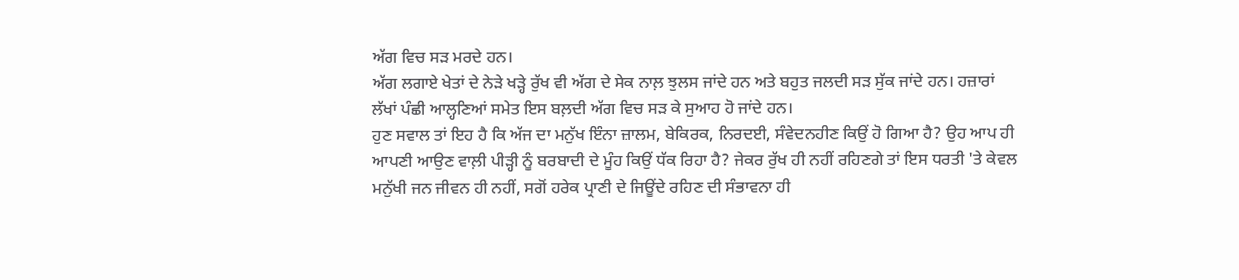ਅੱਗ ਵਿਚ ਸੜ ਮਰਦੇ ਹਨ।
ਅੱਗ ਲਗਾਏ ਖੇਤਾਂ ਦੇ ਨੇੜੇ ਖੜ੍ਹੇ ਰੁੱਖ ਵੀ ਅੱਗ ਦੇ ਸੇਕ ਨਾਲ਼ ਝੁਲਸ ਜਾਂਦੇ ਹਨ ਅਤੇ ਬਹੁਤ ਜਲਦੀ ਸੜ ਸੁੱਕ ਜਾਂਦੇ ਹਨ। ਹਜ਼ਾਰਾਂ ਲੱਖਾਂ ਪੰਛੀ ਆਲ੍ਹਣਿਆਂ ਸਮੇਤ ਇਸ ਬਲ਼ਦੀ ਅੱਗ ਵਿਚ ਸੜ ਕੇ ਸੁਆਹ ਹੋ ਜਾਂਦੇ ਹਨ।
ਹੁਣ ਸਵਾਲ ਤਾਂ ਇਹ ਹੈ ਕਿ ਅੱਜ ਦਾ ਮਨੁੱਖ ਇੰਨਾ ਜ਼ਾਲਮ, ਬੇਕਿਰਕ, ਨਿਰਦਈ, ਸੰਵੇਦਨਹੀਣ ਕਿਉਂ ਹੋ ਗਿਆ ਹੈ? ਉਹ ਆਪ ਹੀ ਆਪਣੀ ਆਉਣ ਵਾਲ਼ੀ ਪੀੜ੍ਹੀ ਨੂੰ ਬਰਬਾਦੀ ਦੇ ਮੂੰਹ ਕਿਉਂ ਧੱਕ ਰਿਹਾ ਹੈ? ਜੇਕਰ ਰੁੱਖ ਹੀ ਨਹੀਂ ਰਹਿਣਗੇ ਤਾਂ ਇਸ ਧਰਤੀ 'ਤੇ ਕੇਵਲ ਮਨੁੱਖੀ ਜਨ ਜੀਵਨ ਹੀ ਨਹੀਂ, ਸਗੋਂ ਹਰੇਕ ਪ੍ਰਾਣੀ ਦੇ ਜਿਊਂਦੇ ਰਹਿਣ ਦੀ ਸੰਭਾਵਨਾ ਹੀ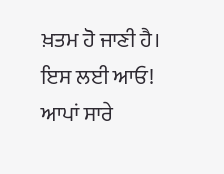ਖ਼ਤਮ ਹੋ ਜਾਣੀ ਹੈ। ਇਸ ਲਈ ਆਓ! ਆਪਾਂ ਸਾਰੇ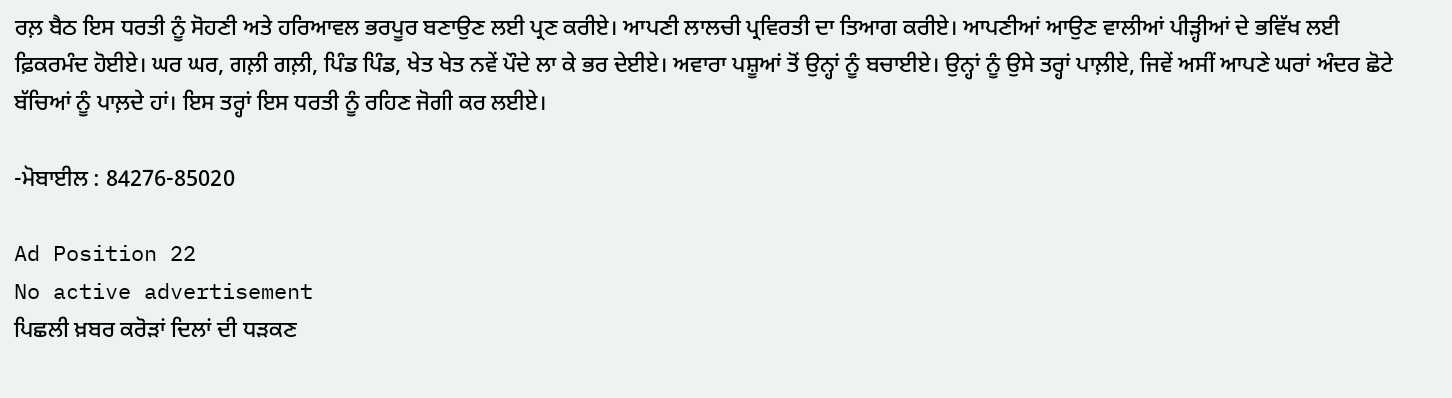ਰਲ਼ ਬੈਠ ਇਸ ਧਰਤੀ ਨੂੰ ਸੋਹਣੀ ਅਤੇ ਹਰਿਆਵਲ ਭਰਪੂਰ ਬਣਾਉਣ ਲਈ ਪ੍ਰਣ ਕਰੀਏ। ਆਪਣੀ ਲਾਲਚੀ ਪ੍ਰਵਿਰਤੀ ਦਾ ਤਿਆਗ ਕਰੀਏ। ਆਪਣੀਆਂ ਆਉਣ ਵਾਲੀਆਂ ਪੀੜ੍ਹੀਆਂ ਦੇ ਭਵਿੱਖ ਲਈ ਫ਼ਿਕਰਮੰਦ ਹੋਈਏ। ਘਰ ਘਰ, ਗਲ਼ੀ ਗਲ਼ੀ, ਪਿੰਡ ਪਿੰਡ, ਖੇਤ ਖੇਤ ਨਵੇਂ ਪੌਦੇ ਲਾ ਕੇ ਭਰ ਦੇਈਏ। ਅਵਾਰਾ ਪਸ਼ੂਆਂ ਤੋਂ ਉਨ੍ਹਾਂ ਨੂੰ ਬਚਾਈਏ। ਉਨ੍ਹਾਂ ਨੂੰ ਉਸੇ ਤਰ੍ਹਾਂ ਪਾਲ਼ੀਏ, ਜਿਵੇਂ ਅਸੀਂ ਆਪਣੇ ਘਰਾਂ ਅੰਦਰ ਛੋਟੇ ਬੱਚਿਆਂ ਨੂੰ ਪਾਲ਼ਦੇ ਹਾਂ। ਇਸ ਤਰ੍ਹਾਂ ਇਸ ਧਰਤੀ ਨੂੰ ਰਹਿਣ ਜੋਗੀ ਕਰ ਲਈਏ।

-ਮੋਬਾਈਲ : 84276-85020

Ad Position 22
No active advertisement
ਪਿਛਲੀ ਖ਼ਬਰ ਕਰੋੜਾਂ ਦਿਲਾਂ ਦੀ ਧੜਕਣ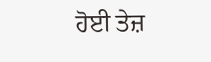ਹੋਈ ਤੇਜ਼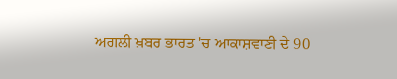ਅਗਲੀ ਖ਼ਬਰ ਭਾਰਤ 'ਚ ਆਕਾਸ਼ਵਾਣੀ ਦੇ 90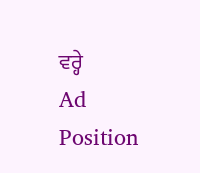ਵਰ੍ਹੇ
Ad Position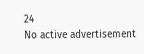24
No active advertisement